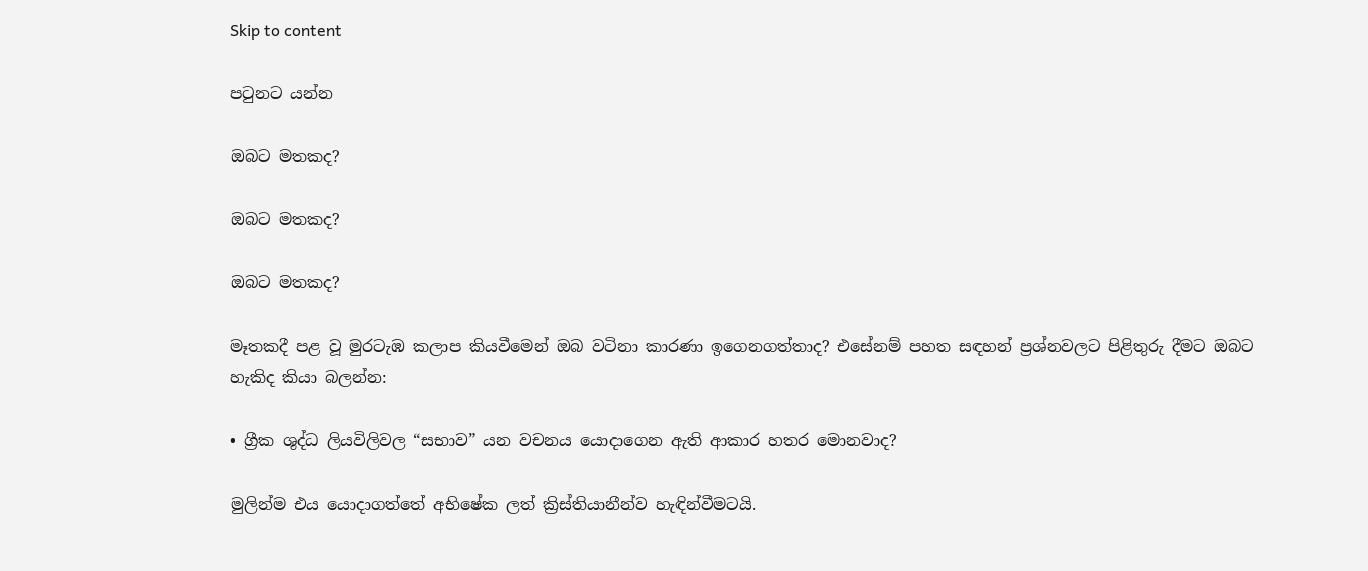Skip to content

පටුනට යන්න

ඔබට මතකද?

ඔබට මතකද?

ඔබට මතකද?

මෑතකදී පළ වූ මුරටැඹ කලාප කියවීමෙන් ඔබ වටිනා කාරණා ඉගෙනගත්තාද? එසේනම් පහත සඳහන් ප්‍රශ්නවලට පිළිතුරු දීමට ඔබට හැකිද කියා බලන්න:

• ග්‍රීක ශුද්ධ ලියවිලිවල “සභාව” යන වචනය යොදාගෙන ඇති ආකාර හතර මොනවාද?

මුලින්ම එය යොදාගත්තේ අභිෂේක ලත් ක්‍රිස්තියානීන්ව හැඳින්වීමටයි.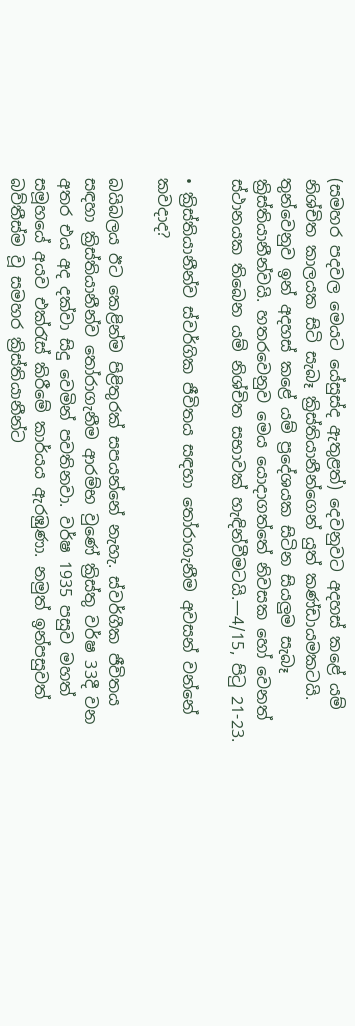(සමහර පදවල මෙයට යේසුස්ද ඇතුළත්) දෙවනුවට අදහස් කළේ යම් නිශ්චිත කාලයක සිටි සැබෑ ක්‍රිස්තියානීන්ගෙන් යුත් කණ්ඩායමකටයි. තුන්වෙනුව ඉන් අදහස් කළේ යම් ප්‍රදේශයක සිටින සියලුම සැබෑ ක්‍රිස්තියානීන්වයි. හතරවෙනුව මෙය යොදාගත්තේ නිවසක හෝ වෙනත් ස්ථානයක තිබෙන යම් නිශ්චිත සභාවක් හැඳින්වීමටයි.—4/15, පිටු 21-23.

• ක්‍රිස්තියානීන්ව ස්වර්ගික ජීවිතය සඳහා තෝරාගැනීම අවසන් වන්නේ කවදාද?

බයිබලය ඊට කෙළින්ම පිළිතුරක් සපයන්නේ නැහැ. ස්වර්ගීක ජීවිතය සඳහා ක්‍රිස්තියානීන්ව තෝරාගැනීම ආරම්භ වුණේ ක්‍රිස්තු වර්ෂ 33දී වන අතර එය අද දක්වා සිදු වෙමින් පවතිනවා. වර්ෂ 1935 පසුව මහත් සමූහයේ අයව එක්රැස් කිරීමේ කාර්යය ඇරඹුණා. නමුත් ඉන්පසුවත් බව්තීස්ම වූ සමහර ක්‍රිස්තියානීන්ට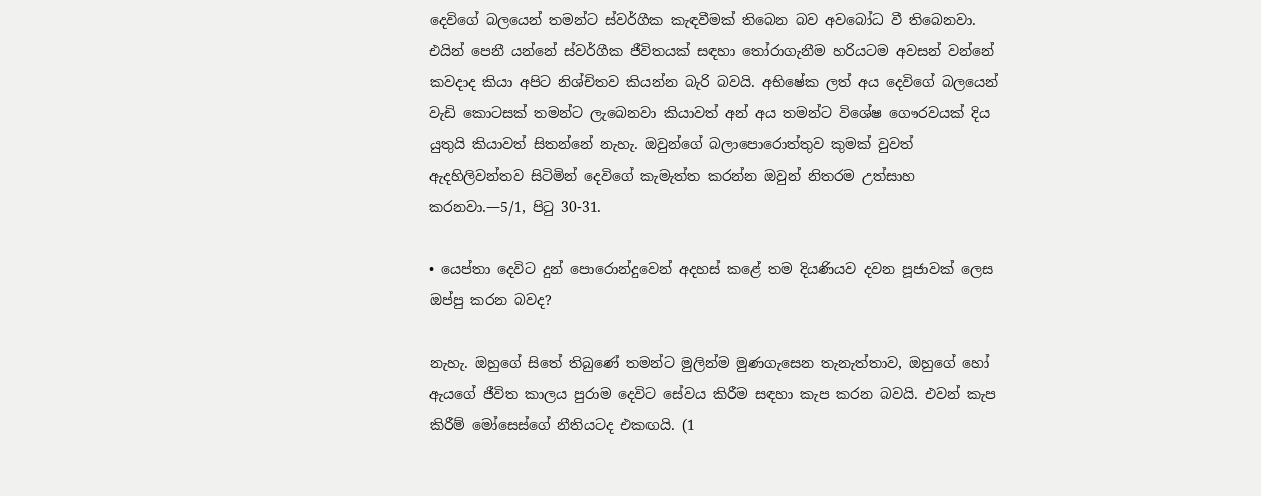දෙවිගේ බලයෙන් තමන්ට ස්වර්ගීක කැඳවීමක් තිබෙන බව අවබෝධ වී තිබෙනවා. එයින් පෙනී යන්නේ ස්වර්ගීක ජීවිතයක් සඳහා තෝරාගැනීම හරියටම අවසන් වන්නේ කවදාද කියා අපිට නිශ්චිතව කියන්න බැරි බවයි. අභිෂේක ලත් අය දෙවිගේ බලයෙන් වැඩි කොටසක් තමන්ට ලැබෙනවා කියාවත් අන් අය තමන්ට විශේෂ ගෞරවයක් දිය යුතුයි කියාවත් සිතන්නේ නැහැ. ඔවුන්ගේ බලාපොරොත්තුව කුමක් වුවත් ඇදහිලිවන්තව සිටිමින් දෙවිගේ කැමැත්ත කරන්න ඔවුන් නිතරම උත්සාහ කරනවා.—5/1, පිටු 30-31.

• යෙප්තා දෙවිට දුන් පොරොන්දුවෙන් අදහස් කළේ තම දියණියව දවන පූජාවක් ලෙස ඔප්පු කරන බවද?

නැහැ. ඔහුගේ සිතේ තිබුණේ තමන්ට මුලින්ම මුණගැසෙන තැනැත්තාව, ඔහුගේ හෝ ඇයගේ ජීවිත කාලය පුරාම දෙවිට සේවය කිරීම සඳහා කැප කරන බවයි. එවන් කැප කිරීම් මෝසෙස්ගේ නීතියටද එකඟයි. (1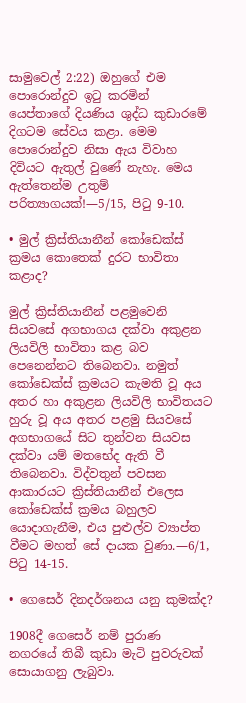සාමුවෙල් 2:22) ඔහුගේ එම පොරොන්දුව ඉටු කරමින් යෙප්තාගේ දියණිය ශුද්ධ කුඩාරමේ දිගටම සේවය කළා. මෙම පොරොන්දුව නිසා ඇය විවාහ දිවියට ඇතුල් වුණේ නැහැ. මෙය ඇත්තෙන්ම උතුම් පරිත්‍යාගයක්!—5/15, පිටු 9-10.

• මුල් ක්‍රිස්තියානීන් කෝඩෙක්ස් ක්‍රමය කොතෙක් දුරට භාවිතා කළාද?

මුල් ක්‍රිස්තියානීන් පළමුවෙනි සියවසේ අගභාගය දක්වා අකුළන ලියවිලි භාවිතා කළ බව පෙනෙන්නට තිබෙනවා. නමුත් කෝඩෙක්ස් ක්‍රමයට කැමති වූ අය අතර හා අකුළන ලියවිලි භාවිතයට හුරු වූ අය අතර පළමු සියවසේ අගභාගයේ සිට තුන්වන සියවස දක්වා යම් මතභේද ඇති වී තිබෙනවා. විද්වතුන් පවසන ආකාරයට ක්‍රිස්තියානීන් එලෙස කෝඩෙක්ස් ක්‍රමය බහුලව යොදාගැනීම, එය පුළුල්ව ව්‍යාප්ත වීමට මහත් සේ දායක වුණා.—6/1, පිටු 14-15.

• ගෙසෙර් දිනදර්ශනය යනු කුමක්ද?

1908දී ගෙසෙර් නම් පුරාණ නගරයේ තිබී කුඩා මැටි පුවරුවක් සොයාගනු ලැබුවා.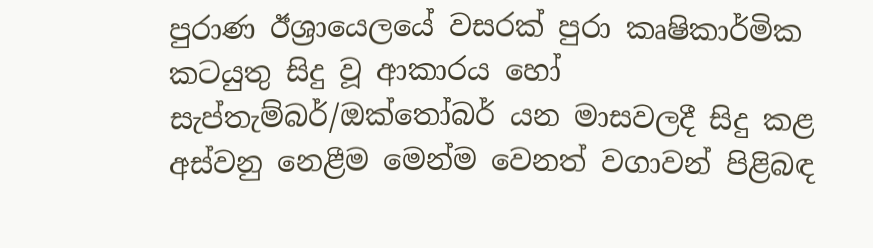පුරාණ ඊශ්‍රායෙලයේ වසරක් පුරා කෘෂිකාර්මික කටයුතු සිදු වූ ආකාරය හෝ සැප්තැම්බර්/ඔක්තෝබර් යන මාසවලදී සිදු කළ අස්වනු නෙළීම මෙන්ම වෙනත් වගාවන් පිළිබඳ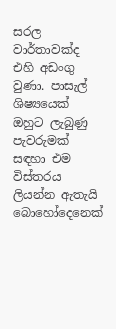සරල වාර්තාවක්ද එහි අඩංගු වුණා. පාසැල් ශිෂ්‍යයෙක් ඔහුට ලැබුණු පැවරුමක් සඳහා එම විස්තරය ලියන්න ඇතැයි බොහෝදෙනෙක්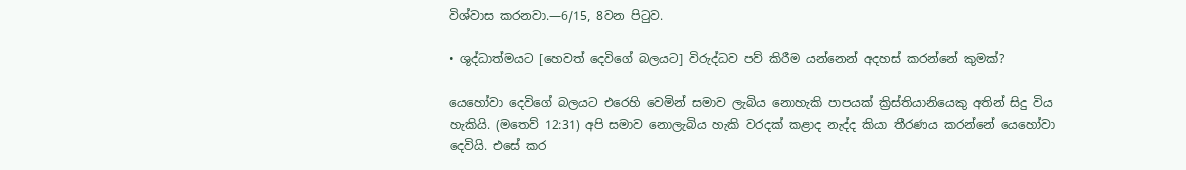විශ්වාස කරනවා.—6/15, 8වන පිටුව.

• ශුද්ධාත්මයට [හෙවත් දෙවිගේ බලයට] විරුද්ධව පව් කිරීම යන්නෙන් අදහස් කරන්නේ කුමක්?

යෙහෝවා දෙවිගේ බලයට එරෙහි වෙමින් සමාව ලැබිය නොහැකි පාපයක් ක්‍රිස්තියානියෙකු අතින් සිදු විය හැකියි. (මතෙව් 12:31) අපි සමාව නොලැබිය හැකි වරදක් කළාද නැද්ද කියා තීරණය කරන්නේ යෙහෝවා දෙවියි. එසේ කර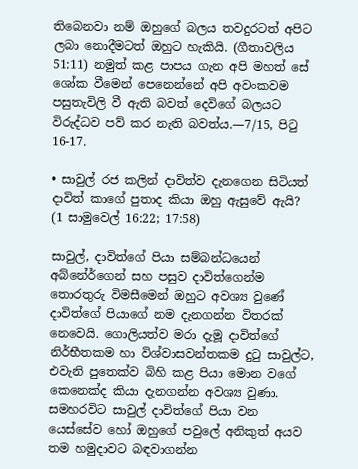තිබෙනවා නම් ඔහුගේ බලය තවදුරටත් අපිට ලබා නොදීමටත් ඔහුට හැකියි. (ගීතාවලිය 51:11) නමුත් කළ පාපය ගැන අපි මහත් සේ ශෝක වීමෙන් පෙනෙන්නේ අපි අවංකවම පසුතැවිලි වී ඇති බවත් දෙවිගේ බලයට විරුද්ධව පව් කර නැති බවත්ය.—7/15, පිටු 16-17.

• සාවුල් රජ කලින් දාවිත්ව දැනගෙන සිටියත් දාවිත් කාගේ පුතාද කියා ඔහු ඇසුවේ ඇයි? (1 සාමුවෙල් 16:22; 17:58)

සාවුල්, දාවිත්ගේ පියා සම්බන්ධයෙන් අබ්නේර්ගෙන් සහ පසුව දාවිත්ගෙන්ම තොරතුරු විමසීමෙන් ඔහුට අවශ්‍ය වුණේ දාවිත්ගේ පියාගේ නම දැනගන්න විතරක් නෙවෙයි. ගොලියත්ව මරා දැමූ දාවිත්ගේ නිර්භීතකම හා විශ්වාසවන්තකම දුටු සාවුල්ට, එවැනි පුතෙක්ව බිහි කළ පියා මොන වගේ කෙනෙක්ද කියා දැනගන්න අවශ්‍ය වුණා. සමහරවිට සාවුල් දාවිත්ගේ පියා වන යෙස්සේව හෝ ඔහුගේ පවුලේ අනිකුත් අයව තම හමුදාවට බඳවාගන්න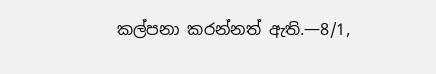කල්පනා කරන්නත් ඇති.—8/1,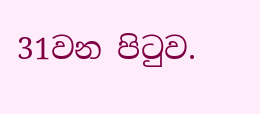31වන පිටුව.